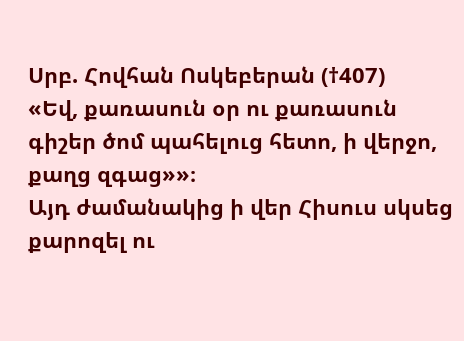Սրբ. Հովհան Ոսկեբերան (†407)
«Եվ, քառասուն օր ու քառասուն գիշեր ծոմ պահելուց հետո, ի վերջո, քաղց զգաց»»։
Այդ ժամանակից ի վեր Հիսուս սկսեց քարոզել ու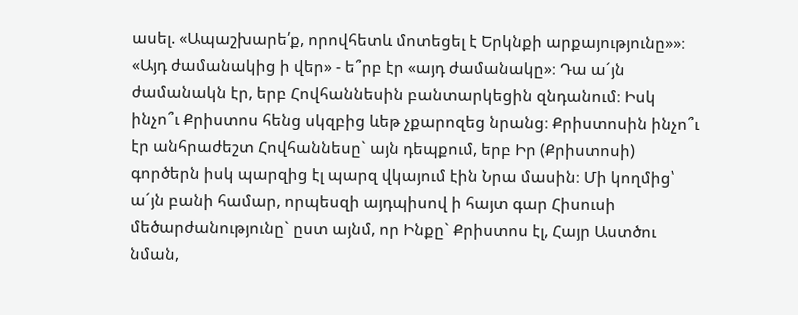ասել. «Ապաշխարե՛ք, որովհետև մոտեցել է Երկնքի արքայությունը»»։
«Այդ ժամանակից ի վեր» - ե՞րբ էր «այդ ժամանակը»։ Դա ա´յն ժամանակն էր, երբ Հովհաննեսին բանտարկեցին զնդանում։ Իսկ ինչո՞ւ Քրիստոս հենց սկզբից ևեթ չքարոզեց նրանց։ Քրիստոսին ինչո՞ւ էր անհրաժեշտ Հովհաննեսը` այն դեպքում, երբ Իր (Քրիստոսի) գործերն իսկ պարզից էլ պարզ վկայում էին Նրա մասին։ Մի կողմից՝ ա´յն բանի համար, որպեսզի այդպիսով ի հայտ գար Հիսուսի մեծարժանությունը` ըստ այնմ, որ Ինքը` Քրիստոս էլ, Հայր Աստծու նման,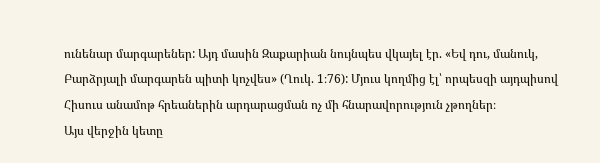ունենար մարգարեներ: Այդ մասին Զաքարիան նույնպես վկայել էր. «Եվ դու, մանուկ, Բարձրյալի մարգարեն պիտի կոչվես» (Ղուկ. 1։76): Մյուս կողմից էլ՝ որպեսզի այդպիսով Հիսուս անամոթ հրեաներին արդարացման ոչ մի հնարավորություն չթողներ։
Այս վերջին կետը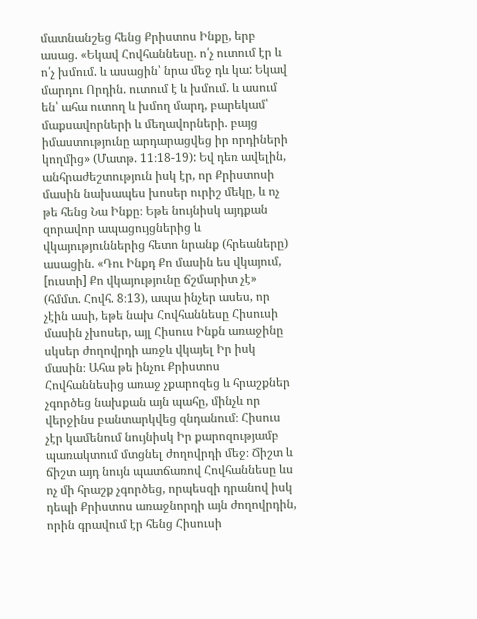մատնանշեց հենց Քրիստոս Ինքը, երբ ասաց. «Եկավ Հովհաննեսը. ո՛չ ուտում էր և ո՛չ խմում. և ասացին՝ նրա մեջ դև կա: Եկավ մարդու Որդին. ուտում է և խմում. և ասում են՝ ահա ուտող և խմող մարդ, բարեկամ՝ մաքսավորների և մեղավորների. բայց իմաստությունը արդարացվեց իր որդիների կողմից» (Մատթ. 11։18-19): Եվ դեռ ավելին, անհրաժեշտություն իսկ էր, որ Քրիստոսի մասին նախապես խոսեր ուրիշ մեկը, և ոչ թե հենց Նա Ինքը։ Եթե նույնիսկ այդքան զորավոր ապացույցներից և վկայություններից հետո նրանք (հրեաները) ասացին. «Դու Ինքդ Քո մասին ես վկայում, [ուստի] Քո վկայությունը ճշմարիտ չէ» (հմմտ. Հովհ. 8։13), ապա ինչեր ասես, որ չէին ասի, եթե նախ Հովհաննեսը Հիսուսի մասին չխոսեր, այլ Հիսուս Ինքն առաջինը սկսեր ժողովրդի առջև վկայել Իր իսկ մասին։ Ահա թե ինչու Քրիստոս Հովհաննեսից առաջ չքարոզեց և հրաշքներ չգործեց նախքան այն պահը, մինչև որ վերջինս բանտարկվեց զնդանում։ Հիսուս չէր կամենում նույնիսկ Իր քարոզությամբ պառակտում մտցնել ժողովրդի մեջ։ Ճիշտ և ճիշտ այդ նույն պատճառով Հովհաննեսը ևս ոչ մի հրաշք չգործեց, որպեսզի դրանով իսկ դեպի Քրիստոս առաջնորդի այն ժողովրդին, որին գրավում էր հենց Հիսուսի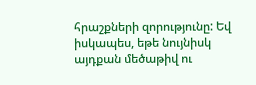հրաշքների զորությունը: Եվ իսկապես, եթե նույնիսկ այդքան մեծաթիվ ու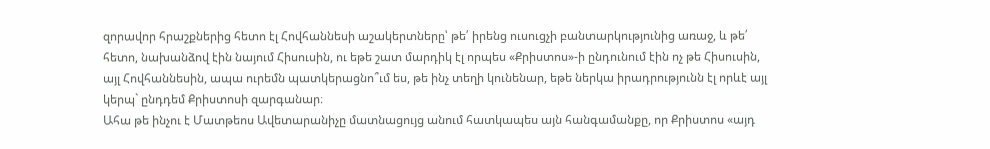զորավոր հրաշքներից հետո էլ Հովհաննեսի աշակերտները՝ թե՛ իրենց ուսուցչի բանտարկությունից առաջ, և թե՛ հետո, նախանձով էին նայում Հիսուսին, ու եթե շատ մարդիկ էլ որպես «Քրիստոս»-ի ընդունում էին ոչ թե Հիսուսին, այլ Հովհաննեսին, ապա ուրեմն պատկերացնո՞ւմ ես, թե ինչ տեղի կունենար, եթե ներկա իրադրությունն էլ որևէ այլ կերպ` ընդդեմ Քրիստոսի զարգանար։
Ահա թե ինչու է Մատթեոս Ավետարանիչը մատնացույց անում հատկապես այն հանգամանքը, որ Քրիստոս «այդ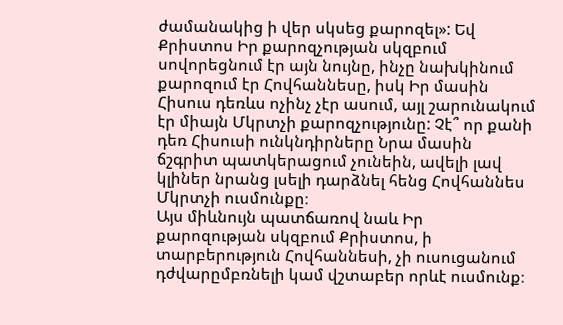ժամանակից ի վեր սկսեց քարոզել»: Եվ Քրիստոս Իր քարոզչության սկզբում սովորեցնում էր այն նույնը, ինչը նախկինում քարոզում էր Հովհաննեսը, իսկ Իր մասին Հիսուս դեռևս ոչինչ չէր ասում, այլ շարունակում էր միայն Մկրտչի քարոզչությունը: Չէ՞ որ քանի դեռ Հիսուսի ունկնդիրները Նրա մասին ճշգրիտ պատկերացում չունեին, ավելի լավ կլիներ նրանց լսելի դարձնել հենց Հովհաննես Մկրտչի ուսմունքը։
Այս միևնույն պատճառով նաև Իր քարոզության սկզբում Քրիստոս, ի տարբերություն Հովհաննեսի, չի ուսուցանում դժվարըմբռնելի կամ վշտաբեր որևէ ուսմունք։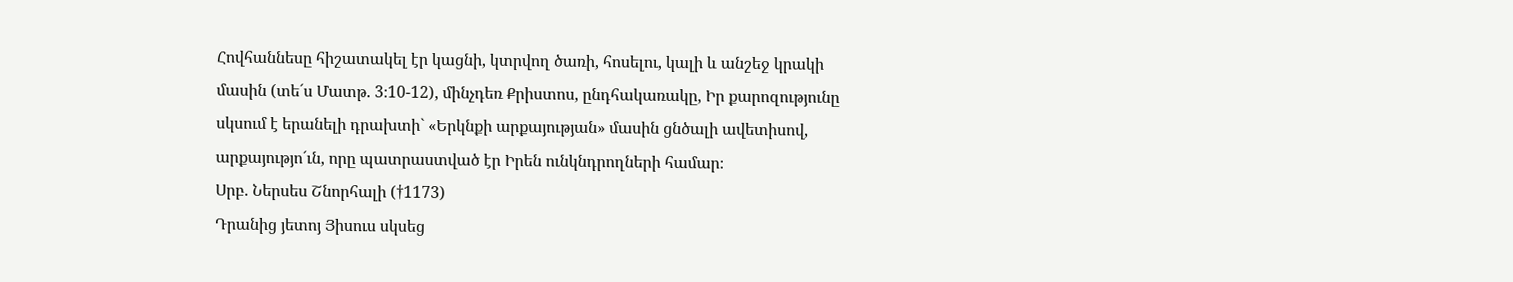Հովհաննեսը հիշատակել էր կացնի, կտրվող ծառի, հոսելու, կալի և անշեջ կրակի մասին (տե´ս Մատթ. 3։10-12), մինչդեռ Քրիստոս, ընդհակառակը, Իր քարոզությունը սկսում է երանելի դրախտի` «Երկնքի արքայության» մասին ցնծալի ավետիսով, արքայությո´ւն, որը պատրաստված էր Իրեն ունկնդրողների համար։
Սրբ. Ներսես Շնորհալի (†1173)
Դրանից յետոյ Յիսուս սկսեց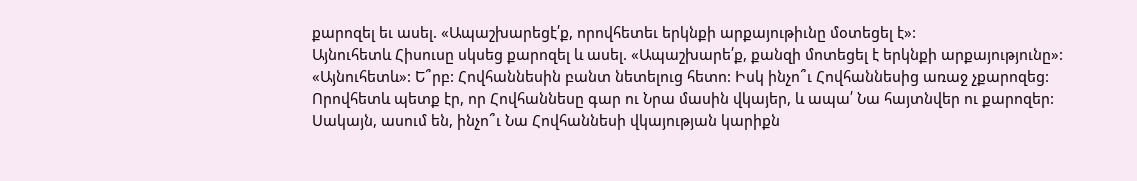քարոզել եւ ասել. «Ապաշխարեցէ՛ք, որովհետեւ երկնքի արքայութիւնը մօտեցել է»:
Այնուհետև Հիսուսը սկսեց քարոզել և ասել. «Ապաշխարե՛ք, քանզի մոտեցել է երկնքի արքայությունը»:
«Այնուհետև»: Ե՞րբ: Հովհաննեսին բանտ նետելուց հետո: Իսկ ինչո՞ւ Հովհաննեսից առաջ չքարոզեց: Որովհետև պետք էր, որ Հովհաննեսը գար ու Նրա մասին վկայեր, և ապա՛ Նա հայտնվեր ու քարոզեր:
Սակայն, ասում են, ինչո՞ւ Նա Հովհաննեսի վկայության կարիքն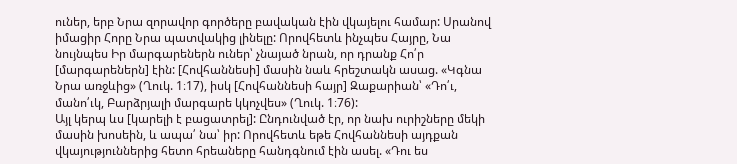ուներ, երբ Նրա զորավոր գործերը բավական էին վկայելու համար: Սրանով իմացիր Հորը Նրա պատվակից լինելը: Որովհետև ինչպես Հայրը, Նա նույնպես Իր մարգարեներն ուներ՝ չնայած նրան, որ դրանք Հո՛ր [մարգարեներն] էին: [Հովհաննեսի] մասին նաև հրեշտակն ասաց. «Կգնա Նրա առջևից» (Ղուկ. 1։17), իսկ [Հովհաննեսի հայր] Զաքարիան՝ «Դո՛ւ, մանո՛ւկ, Բարձրյալի մարգարե կկոչվես» (Ղուկ. 1։76):
Այլ կերպ ևս [կարելի է բացատրել]: Ընդունված էր, որ նախ ուրիշները մեկի մասին խոսեին, և ապա՛ նա՝ իր: Որովհետև եթե Հովհաննեսի այդքան վկայություններից հետո հրեաները հանդգնում էին ասել. «Դու ես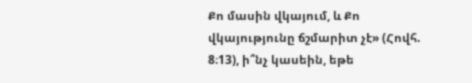Քո մասին վկայում, և Քո վկայությունը ճշմարիտ չէ» (Հովհ. 8։13), ի՞նչ կասեին, եթե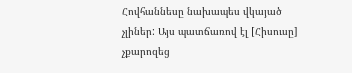Հովհաննեսը նախապես վկայած չլիներ: Այս պատճառով էլ [Հիսուսը] չքարոզեց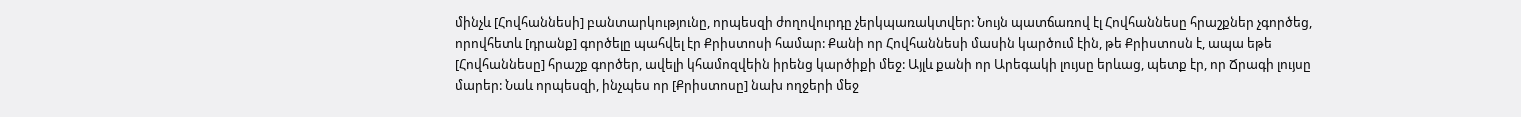մինչև [Հովհաննեսի] բանտարկությունը, որպեսզի ժողովուրդը չերկպառակտվեր: Նույն պատճառով էլ Հովհաննեսը հրաշքներ չգործեց, որովհետև [դրանք] գործելը պահվել էր Քրիստոսի համար: Քանի որ Հովհաննեսի մասին կարծում էին, թե Քրիստոսն է, ապա եթե [Հովհաննեսը] հրաշք գործեր, ավելի կհամոզվեին իրենց կարծիքի մեջ: Այլև քանի որ Արեգակի լույսը երևաց, պետք էր, որ Ճրագի լույսը մարեր: Նաև որպեսզի, ինչպես որ [Քրիստոսը] նախ ողջերի մեջ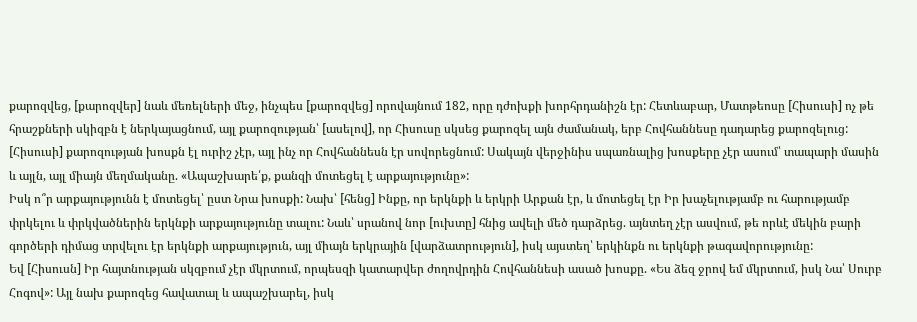քարոզվեց, [քարոզվեր] նաև մեռելների մեջ, ինչպես [քարոզվեց] որովայնում 182, որը դժոխքի խորհրդանիշն էր: Հետևաբար, Մատթեոսը [Հիսուսի] ոչ թե հրաշքների սկիզբն է ներկայացնում, այլ քարոզության՝ [ասելով], որ Հիսուսը սկսեց քարոզել այն ժամանակ, երբ Հովհաննեսը դադարեց քարոզելուց: [Հիսուսի] քարոզության խոսքն էլ ուրիշ չէր, այլ ինչ որ Հովհաննեսն էր սովորեցնում: Սակայն վերջինիս սպառնալից խոսքերը չէր ասում՝ տապարի մասին և այլն, այլ միայն մեղմականը. «Ապաշխարե՛ք, քանզի մոտեցել է արքայությունը»:
Իսկ ո՞ր արքայությունն է մոտեցել՝ ըստ Նրա խոսքի: Նախ՝ [հենց] Ինքը, որ երկնքի և երկրի Արքան էր, և մոտեցել էր Իր խաչելությամբ ու հարությամբ փրկելու և փրկվածներին երկնքի արքայությունը տալու: Նաև՝ սրանով նոր [ուխտը] հնից ավելի մեծ դարձրեց. այնտեղ չէր ասվում, թե որևէ մեկին բարի գործերի դիմաց տրվելու էր երկնքի արքայություն, այլ միայն երկրային [վարձատրություն], իսկ այստեղ՝ երկինքն ու երկնքի թագավորությունը:
Եվ [Հիսուսն] Իր հայտնության սկզբում չէր մկրտում, որպեսզի կատարվեր ժողովրդին Հովհաննեսի ասած խոսքը. «Ես ձեզ ջրով եմ մկրտում, իսկ Նա՝ Սուրբ Հոգով»: Այլ նախ քարոզեց հավատալ և ապաշխարել, իսկ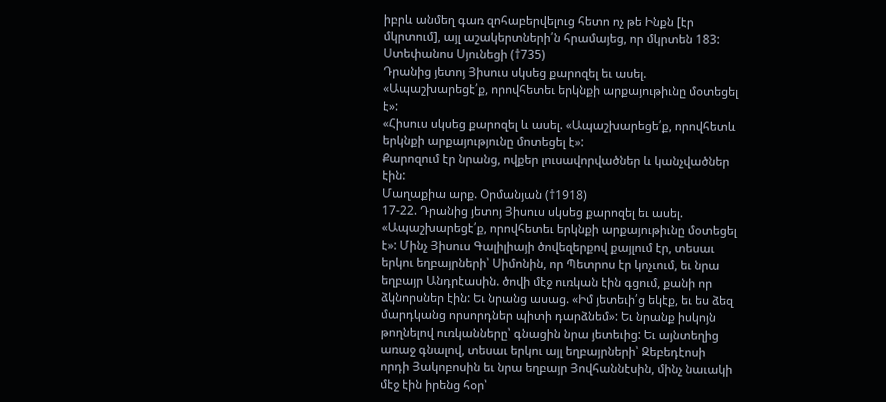իբրև անմեղ գառ զոհաբերվելուց հետո ոչ թե Ինքն [էր մկրտում], այլ աշակերտների՛ն հրամայեց, որ մկրտեն 183:
Ստեփանոս Սյունեցի (†735)
Դրանից յետոյ Յիսուս սկսեց քարոզել եւ ասել. «Ապաշխարեցէ՛ք, որովհետեւ երկնքի արքայութիւնը մօտեցել է»:
«Հիսուս սկսեց քարոզել և ասել. «Ապաշխարեցե՛ք, որովհետև երկնքի արքայությունը մոտեցել է»:
Քարոզում էր նրանց, ովքեր լուսավորվածներ և կանչվածներ էին:
Մաղաքիա արք. Օրմանյան (†1918)
17-22. Դրանից յետոյ Յիսուս սկսեց քարոզել եւ ասել. «Ապաշխարեցէ՛ք, որովհետեւ երկնքի արքայութիւնը մօտեցել է»: Մինչ Յիսուս Գալիլիայի ծովեզերքով քայլում էր, տեսաւ երկու եղբայրների՝ Սիմոնին, որ Պետրոս էր կոչւում, եւ նրա եղբայր Անդրէասին. ծովի մէջ ուռկան էին գցում, քանի որ ձկնորսներ էին: Եւ նրանց ասաց. «Իմ յետեւի՛ց եկէք, եւ ես ձեզ մարդկանց որսորդներ պիտի դարձնեմ»: Եւ նրանք իսկոյն թողնելով ուռկանները՝ գնացին նրա յետեւից: Եւ այնտեղից առաջ գնալով, տեսաւ երկու այլ եղբայրների՝ Զեբեդէոսի որդի Յակոբոսին եւ նրա եղբայր Յովհաննէսին, մինչ նաւակի մէջ էին իրենց հօր՝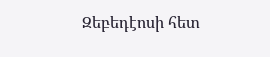Զեբեդէոսի հետ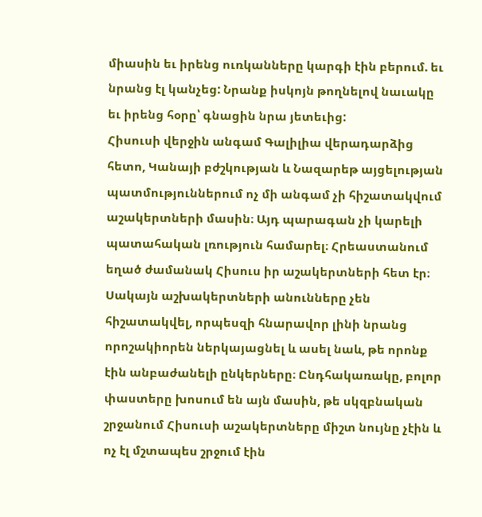միասին եւ իրենց ուռկանները կարգի էին բերում. եւ նրանց էլ կանչեց: Նրանք իսկոյն թողնելով նաւակը եւ իրենց հօրը՝ գնացին նրա յետեւից:
Հիսուսի վերջին անգամ Գալիլիա վերադարձից հետո, Կանայի բժշկության և Նազարեթ այցելության պատմություններում ոչ մի անգամ չի հիշատակվում աշակերտների մասին։ Այդ պարագան չի կարելի պատահական լռություն համարել։ Հրեաստանում եղած ժամանակ Հիսուս իր աշակերտների հետ էր։ Սակայն աշխակերտների անունները չեն հիշատակվել, որպեսզի հնարավոր լինի նրանց որոշակիորեն ներկայացնել և ասել նաև, թե որոնք էին անբաժանելի ընկերները։ Ընդհակառակը, բոլոր փաստերը խոսում են այն մասին, թե սկզբնական շրջանում Հիսուսի աշակերտները միշտ նույնը չէին և ոչ էլ մշտապես շրջում էին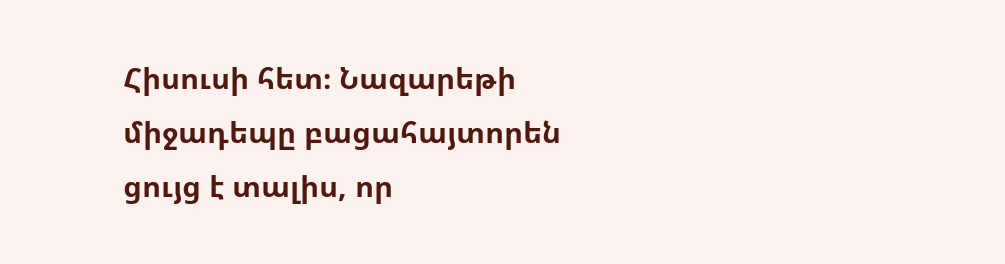Հիսուսի հետ։ Նազարեթի միջադեպը բացահայտորեն ցույց է տալիս, որ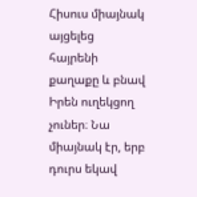Հիսուս միայնակ այցելեց հայրենի քաղաքը և բնավ Իրեն ուղեկցող չուներ։ Նա միայնակ էր, երբ դուրս եկավ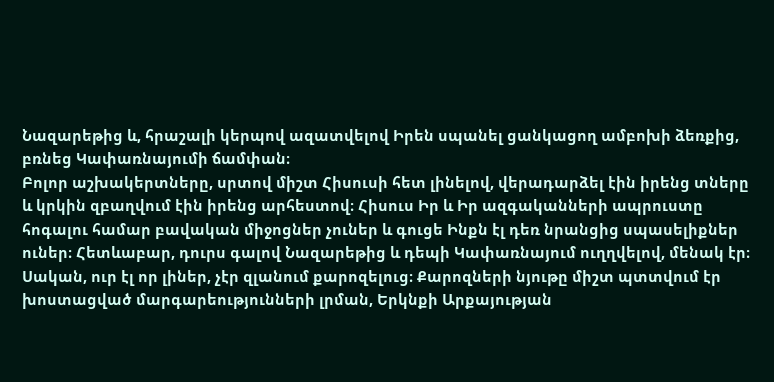Նազարեթից և, հրաշալի կերպով ազատվելով Իրեն սպանել ցանկացող ամբոխի ձեռքից, բռնեց Կափառնայումի ճամփան։
Բոլոր աշխակերտները, սրտով միշտ Հիսուսի հետ լինելով, վերադարձել էին իրենց տները և կրկին զբաղվում էին իրենց արհեստով։ Հիսուս Իր և Իր ազգականների ապրուստը հոգալու համար բավական միջոցներ չուներ և գուցե Ինքն էլ դեռ նրանցից սպասելիքներ ուներ։ Հետևաբար, դուրս գալով Նազարեթից և դեպի Կափառնայում ուղղվելով, մենակ էր։ Սական, ուր էլ որ լիներ, չէր զլանում քարոզելուց։ Քարոզների նյութը միշտ պտտվում էր խոստացված մարգարեությունների լրման, Երկնքի Արքայության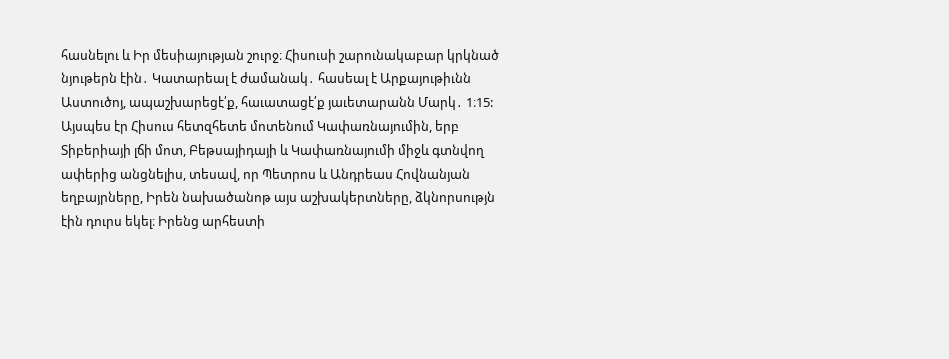հասնելու և Իր մեսիայության շուրջ։ Հիսուսի շարունակաբար կրկնած նյութերն էին․ Կատարեալ է ժամանակ․ հասեալ է Արքայութիւնն Աստուծոյ, ապաշխարեցէ՛ք, հաւատացէ՛ք յաւետարանն Մարկ․ 1։15:
Այսպես էր Հիսուս հետզհետե մոտենում Կափառնայումին, երբ Տիբերիայի լճի մոտ, Բեթսայիդայի և Կափառնայումի միջև գտնվող ափերից անցնելիս, տեսավ, որ Պետրոս և Անդրեաս Հովնանյան եղբայրները, Իրեն նախածանոթ այս աշխակերտները, ձկնորսությն էին դուրս եկել։ Իրենց արհեստի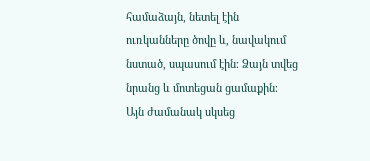համաձայն, նետել էին ուռկանները ծովը և, նավակում նստած, սպասում էին։ Ձայն տվեց նրանց և մոտեցան ցամաքին։ Այն ժամանակ սկսեց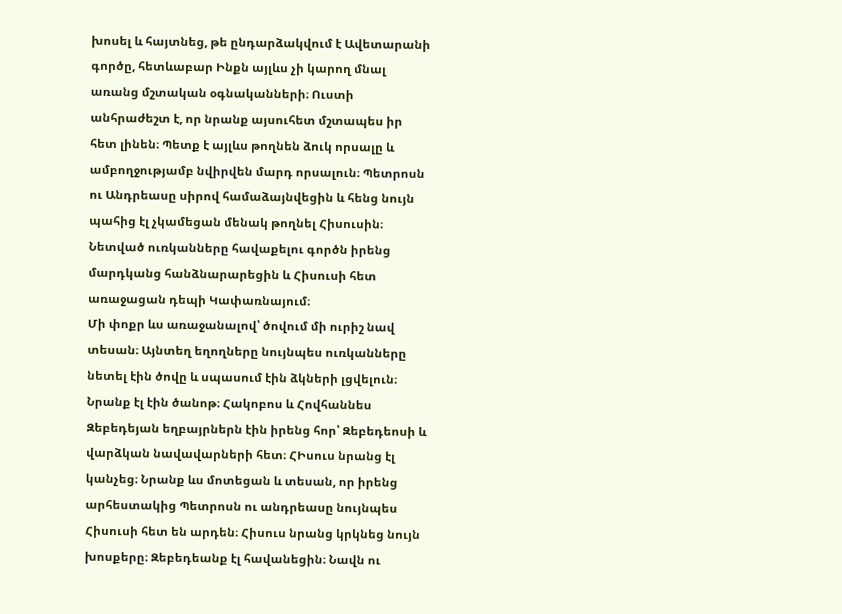խոսել և հայտնեց, թե ընդարձակվում է Ավետարանի գործը, հետևաբար Ինքն այլևս չի կարող մնալ առանց մշտական օգնականների։ Ուստի անհրաժեշտ է, որ նրանք այսուհետ մշտապես իր հետ լինեն։ Պետք է այլևս թողնեն ձուկ որսալը և ամբողջությամբ նվիրվեն մարդ որսալուն։ Պետրոսն ու Անդրեասը սիրով համաձայնվեցին և հենց նույն պահից էլ չկամեցան մենակ թողնել Հիսուսին։ Նետված ուռկանները հավաքելու գործն իրենց մարդկանց հանձնարարեցին և Հիսուսի հետ առաջացան դեպի Կափառնայում։
Մի փոքր ևս առաջանալով՝ ծովում մի ուրիշ նավ տեսան։ Այնտեղ եղողները նույնպես ուռկանները նետել էին ծովը և սպասում էին ձկների լցվելուն։ Նրանք էլ էին ծանոթ։ Հակոբոս և Հովհաննես Զեբեդեյան եղբայրներն էին իրենց հոր՝ Զեբեդեոսի և վարձկան նավավարների հետ։ ՀԻսուս նրանց էլ կանչեց։ Նրանք ևս մոտեցան և տեսան, որ իրենց արհեստակից Պետրոսն ու անդրեասը նույնպես Հիսուսի հետ են արդեն։ Հիսուս նրանց կրկնեց նույն խոսքերը։ Զեբեդեանք էլ հավանեցին։ Նավն ու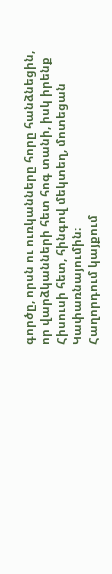գործը, որսն ու ուռկանները հորը հանձնեցին, որ վարձկանների հետ հոգ տանի, իսկ իրենք Հիսուսի հետ, հինգով մեկտեղ, մոտեցան Կափառնայումին։
Հաղորդում կայքում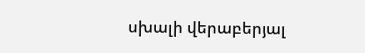սխալի վերաբերյալ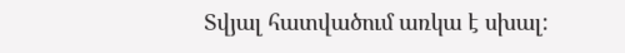Տվյալ հատվածում առկա է սխալ: